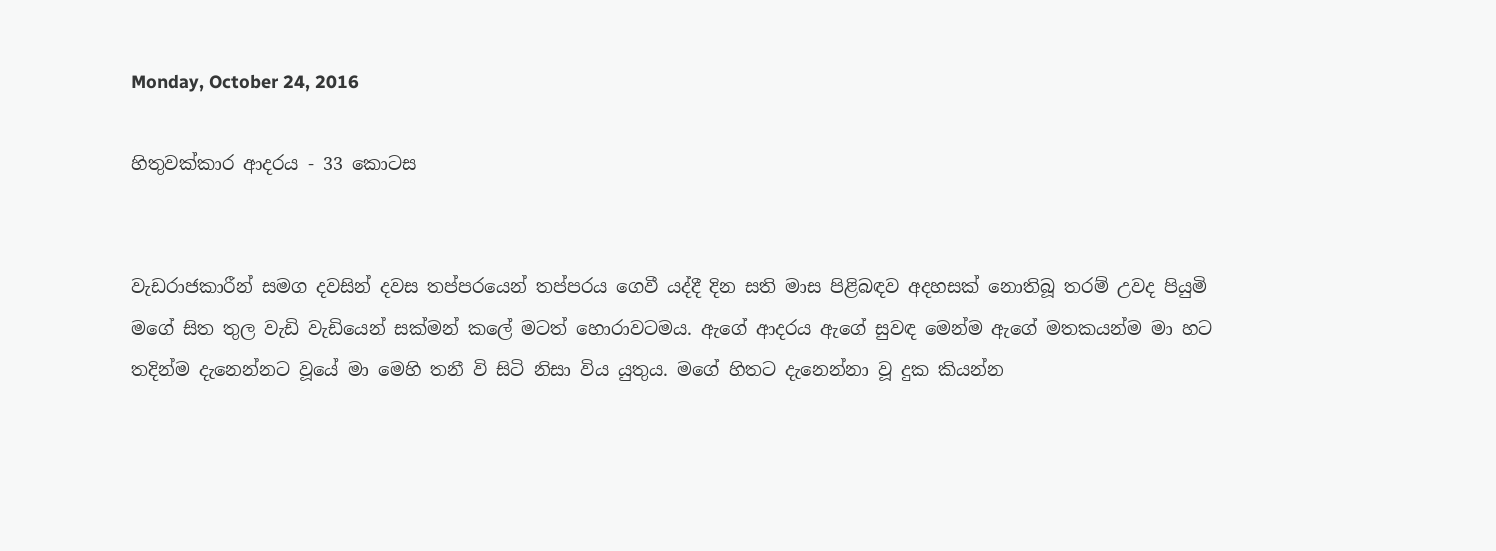Monday, October 24, 2016

හිතුවක්කාර ආදරය - 33 කොටස


වැඩරාජකාරීන් සමග දවසින් දවස තප්පරයෙන් තප්පරය ගෙවී යද්දී දින සති මාස පිළිබඳව අදහසක් නොතිබූ තරම් උවද පියුමි මගේ සිත තුල වැඩි වැඩියෙන් සක්මන් කලේ මටත් හොරාවටමය. ඇගේ ආදරය ඇගේ සුවඳ මෙන්ම ඇගේ මතකයන්ම මා හට තදින්ම දැනෙන්නට වූයේ මා මෙහි තනී වි සිටි නිසා විය යුතුය. මගේ හිතට දැනෙන්නා වූ දුක කියන්න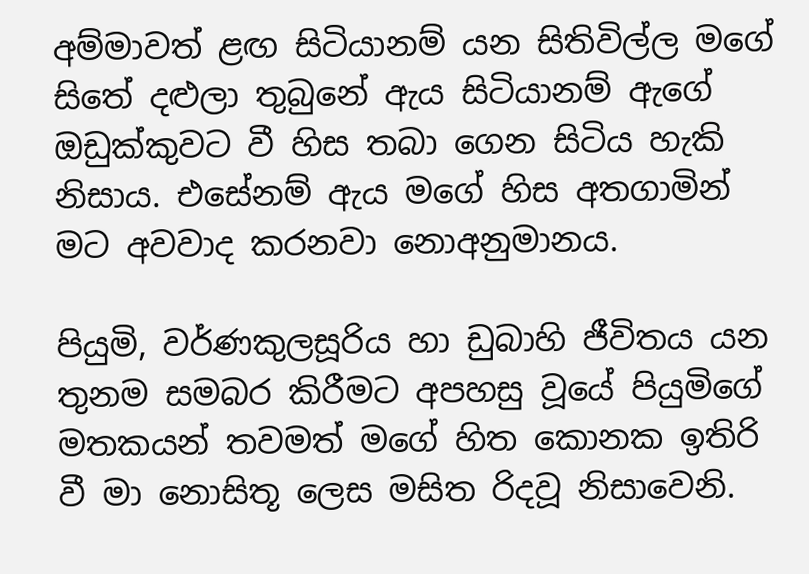අම්මාවත් ළඟ සිටියානම් යන සිතිවිල්ල මගේ සිතේ දළුලා තුබුනේ ඇය සිටියානම් ඇගේ ඔඩුක්කුවට වී හිස තබා ගෙන සිටිය හැකි නිසාය. එසේනම් ඇය මගේ හිස අතගාමින් මට අවවාද කරනවා නොඅනුමානය.

පියුමි, වර්ණකුලසූරිය හා ඩුබාහි ජීවිතය යන තුනම සමබර කිරීමට අපහසු වූයේ පියුමිගේ මතකයන් තවමත් මගේ හිත කොනක ඉතිරි වී මා නොසිතූ ලෙස මසිත රිදවූ නිසාවෙනි.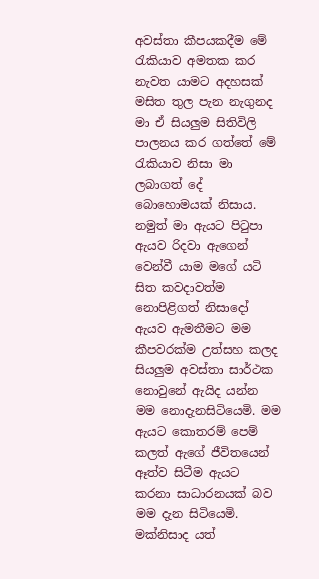අවස්තා කීපයකදීම මේ රැකියාව අමතක කර නැවත යාමට අදහසක් මසිත තුල පැන නැගුනද මා ඒ සියලුම සිතිවිලි පාලනය කර ගත්තේ මේ රැකියාව නිසා මා ලබාගත් දේ බොහොමයක් නිසාය. නමුත් මා ඇයට පිටුපා ඇයව රිදවා ඇගෙන් වෙන්වී යාම මගේ යටි සිත කවදාවත්ම නොපිළිගත් නිසාදෝ ඇයව ඇමතීමට මම කීපවරක්ම උත්සහ කලද සියලුම අවස්තා සාර්ථක නොවුනේ ඇයිද යන්න මම නොදැනසිටියෙමි. මම ඇයට කොතරම් පෙම් කලත් ඇගේ ජීවිතයෙන් ඈත්ව සිටීම ඇයට කරනා සාධාරනයක් බව මම දැන සිටියෙමි. මක්නිසාද යත්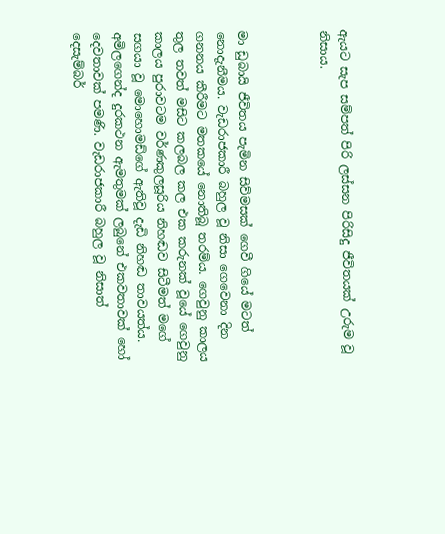ඇයට සැප සම්පත් පිරි ලස්සන පිරිසිදු ජීවිතයක් උරුම වූ නිසාය.



මා ඩුබායි ජීවිතය පැමින සිව්මසක් ගෙවී ගියේ මටත් නොදැනීමය. වැඩරාජකාරී බහුල වූ නිසා ගෙවෙනා දින ගනනය කීරීමට මතකයේ නොතිබූ තරම්ය. ගෙවුනු කාලය තුල තවත් මසිට කලබල කල එක කරුනක් වූයේ ගෙවුනු කාලය පුරාවටම වර්ණකුලසූරිය නිහඬව සිටීමත් මගේ සගයා වූ මොහොමඩ්ගේ ඇතිවූ දැඩි නිහඬ තාවයත්ය. අමිලගෙන්ද දුරකථන ඇමතුමක් ලබුනේ එකවතාවක් හෝ දෙවතාවක් පමණි. වැඩරාජකාරී බහුල වූ නිසාත් දෙසැම්බර්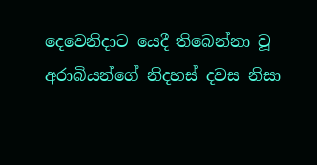දෙවෙනිදාට යෙදී තිබෙන්නා වූ අරාබියන්ගේ නිදහස් දවස නිසා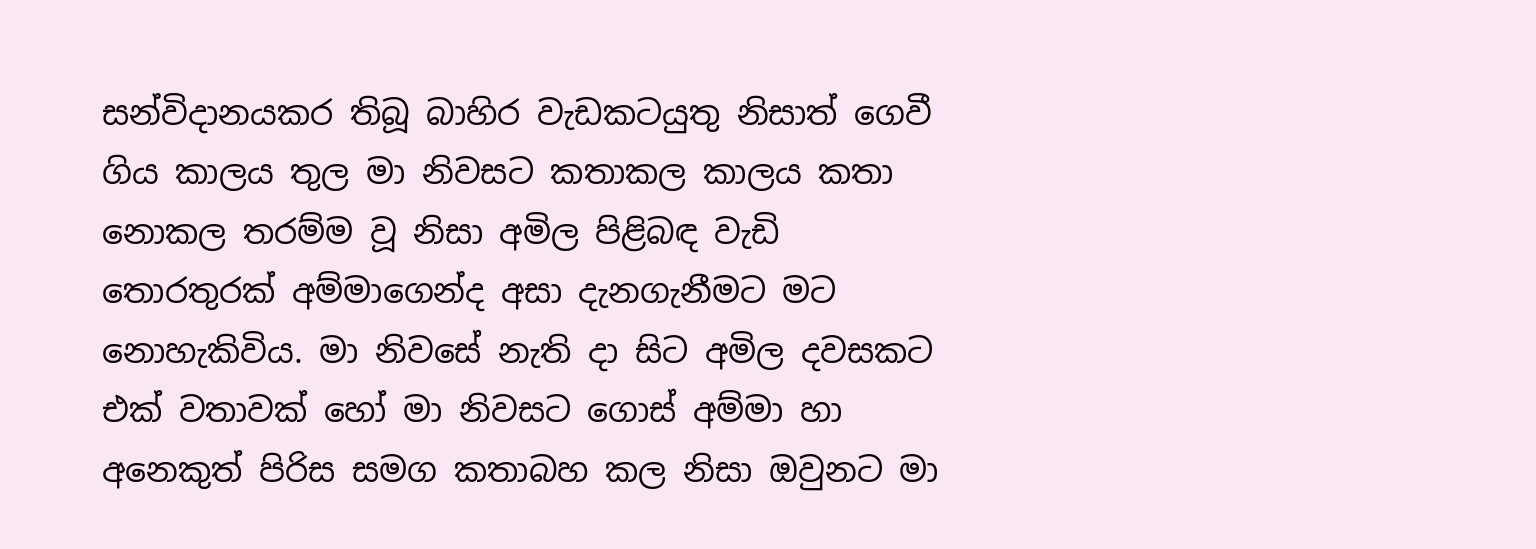සන්විදානයකර තිබූ බාහිර වැඩකටයුතු නිසාත් ගෙවී ගිය කාලය තුල මා නිවසට කතාකල කාලය කතා නොකල තරම්ම වූ නිසා අමිල පිළිබඳ වැඩි තොරතුරක් අම්මාගෙන්ද අසා දැනගැනීමට මට නොහැකිවිය. මා නිවසේ නැති දා සිට අමිල දවසකට එක් වතාවක් හෝ මා නිවසට ගොස් අම්මා හා අනෙකුත් පිරිස සමග කතාබහ කල නිසා ඔවුනට මා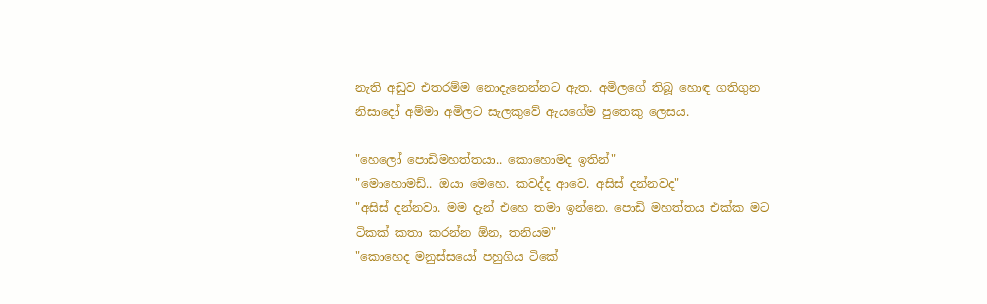නැති අඩුව එතරම්ම නොදැනෙන්නට ඇත. අමිලගේ තිබූ හොඳ ගතිගුන නිසාදෝ අම්මා අමිලට සැලකුවේ ඇයගේම පුතෙකු ලෙසය.

"හෙලෝ පොඩිමහත්තයා.. කොහොමද ඉතින්"
"මොහොමඩ්.. ඔයා මෙහෙ. කවද්ද ආවෙ. අසිස් දන්නවද"
"අසිස් දන්නවා. මම දැන් එහෙ තමා ඉන්නෙ. පොඩි මහත්තය එක්ක මට ටිකක් කතා කරන්න ඕන, තනියම"
"කොහෙද මනුස්සයෝ පහුගිය ටිකේ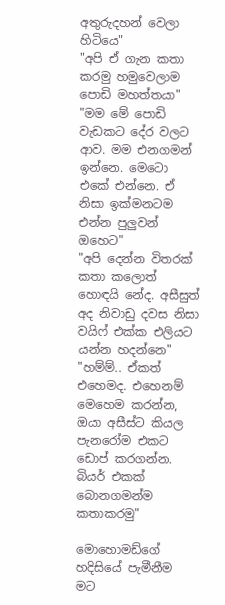අතුරුදහන් වෙලා හිටියෙ"
"අපි ඒ ගැන කතා කරමු හමුවෙලාම පොඩි මහත්තයා"
"මම මේ පොඩි වැඩකට දේර වලට ආව. මම එනගමන් ඉන්නෙ. මෙටො එකේ එන්නෙ. ඒ නිසා ඉක්මනටම එන්න පුලුවන් ඔහෙට"
"අපි දෙන්න විතරක් කතා කලොත් හොඳයි නේද. අසීසුත් අද නිවාඩු දවස නිසා වයිෆ් එක්ක එලියට යන්න හදන්නෙ"
"හම්ම්.. ඒකත් එහෙමද. එහෙනම් මෙහෙම කරන්න, ඔයා අසීස්ට කියල පැනරෝම එකට ඩොප් කරගන්න. බියර් එකක් බොනගමන්ම කතාකරමු"

මොහොමඩ්ගේ හදිසියේ පැමීනීම මට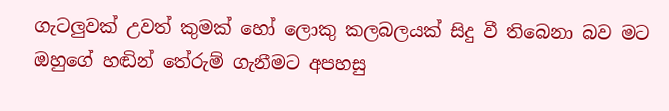ගැටලුවක් උවත් කුමක් හෝ ලොකු කලබලයක් සිදු වී තිබෙනා බව මට ඔහුගේ හඬින් තේරුම් ගැනීමට අපහසු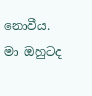නොවීය. මා ඔහුටද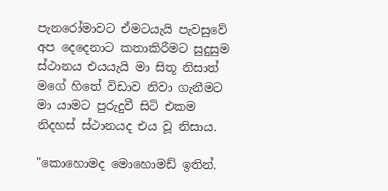පැනරෝමාවට ඒමටයැයි පැවසුවේ අප දෙදෙනාට කතාකිරීමට සුදුසුම ස්ථානය එයයැයි මා සිතූ නිසාත් මගේ හිතේ විඩාව නිවා ගැනීමට මා යාමට පුරුදුවී සිටි එකම නිදහස් ස්ථානයද එය වූ නිසාය.

"කොහොමද මොහොමඩ් ඉතින්.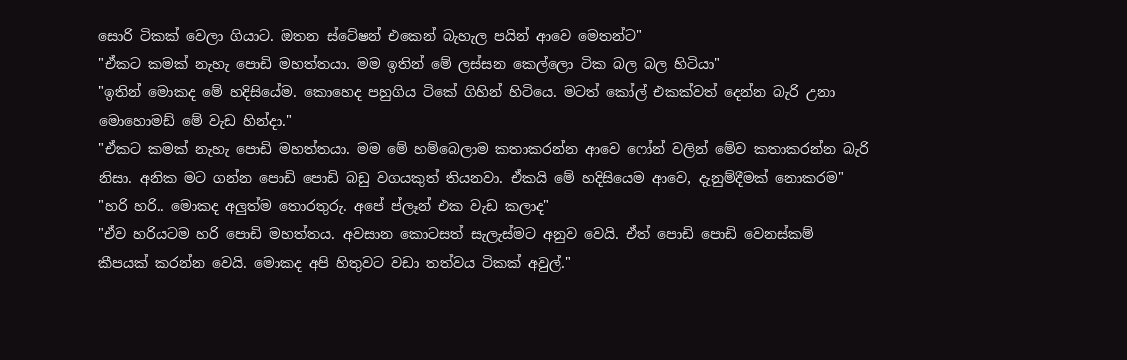සොරි ටිකක් වෙලා ගියාට. ඔතන ස්ටේෂන් එකෙන් බැහැල පයින් ආවෙ මෙතන්ට"
"ඒකට කමක් නැහැ පොඩි මහත්තයා. මම ඉතින් මේ ලස්සන කෙල්ලො ටික බල බල හිටියා"
"ඉතින් මොකද මේ හදිසියේම. කොහෙද පහුගිය ටිකේ ගිහින් හිටියෙ. මටත් කෝල් එකක්වත් දෙන්න බැරි උනා මොහොමඩ් මේ වැඩ හින්දා."
"ඒකට කමක් නැහැ පොඩි මහත්තයා. මම මේ හම්බෙලාම කතාකරන්න ආවෙ ෆෝන් වලින් මේව කතාකරන්න බැරි නිසා. අනික මට ගන්න පොඩි පොඩි බඩු වගයකුත් තියනවා. ඒකයි මේ හදිසියෙම ආවෙ, දැනුම්දීමක් නොකරම"
"හරි හරි.. මොකද අලුත්ම තොරතුරු. අපේ ප්ලෑන් එක වැඩ කලාද"
"ඒව හරියටම හරි පොඩි මහත්තය. අවසාන කොටසත් සැලැස්මට අනුව වෙයි. ඒත් පොඩි පොඩි වෙනස්කම් කීපයක් කරන්න වෙයි. මොකද අපි හිතුවට වඩා තත්වය ටිකක් අවුල්."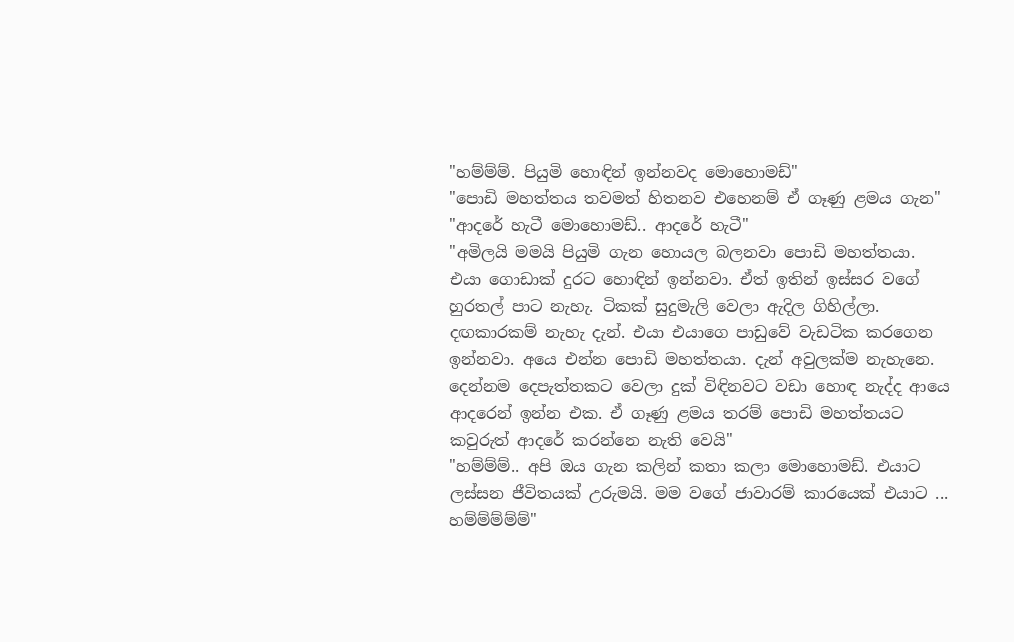"හම්ම්ම්. පියුමි හොඳින් ඉන්නවද මොහොමඩ්"
"පොඩි මහත්තය තවමත් හිතනව එහෙනම් ඒ ගෑණු ළමය ගැන"
"ආදරේ හැටී මොහොමඩ්.. ආදරේ හැටී"
"අමිලයි මමයි පියුමි ගැන හොයල බලනවා පොඩි මහත්තයා. එයා ගොඩාක් දුරට හොඳින් ඉන්නවා. ඒත් ඉතින් ඉස්සර වගේ හුරතල් පාට නැහැ. ටිකක් සුදුමැලි වෙලා ඇදිල ගිහිල්ලා. දඟකාරකම් නැහැ දැන්. එයා එයාගෙ පාඩුවේ වැඩටික කරගෙන ඉන්නවා. අයෙ එන්න පොඩි මහත්තයා. දැන් අවුලක්ම නැහැනෙ. දෙන්නම දෙපැත්තකට වෙලා දුක් විඳිනවට වඩා හොඳ නැද්ද ආයෙ ආදරෙන් ඉන්න එක. ඒ ගෑණු ළමය තරම් පොඩි මහත්තයට කවුරුත් ආදරේ කරන්නෙ නැති වෙයි"
"හම්ම්ම්.. අපි ඔය ගැන කලින් කතා කලා මොහොමඩ්. එයාට ලස්සන ජීවිතයක් උරුමයි. මම වගේ ජාවාරම් කාරයෙක් එයාට ... හම්ම්ම්ම්ම්"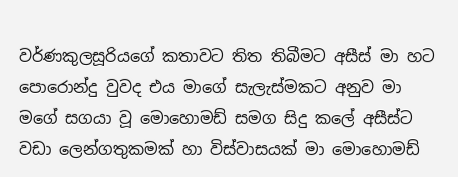වර්ණකුලසූරියගේ කතාවට තිත තිබීමට අසීස් මා හට පොරොන්දු වුවද එය මාගේ සැලැස්මකට අනුව මා මගේ සගයා වූ මොහොමඩ් සමග සිදු කලේ අසීස්ට වඩා ලෙන්ගතුකමක් හා විස්වාසයක් මා මොහොමඩ්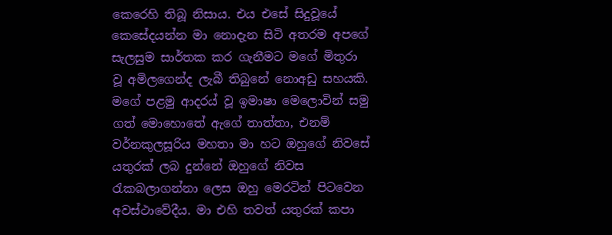කෙරෙහි තිබූ නිසාය. එය එසේ සිදුවූයේ කෙසේදයන්න මා නොදැන සිටි අතරම අපගේ සැලසුම සාර්තක කර ගැනීමට මගේ මිතුරා වූ අමිලගෙන්ද ලැබී තිබුනේ නොඅඩු සහයකි. මගේ පළමු ආදරය් වූ ඉමාෂා මෙලොවින් සමු ගත් මොහොතේ ඇගේ තාත්තා, එනම් වර්නකුලසූරිය මහතා මා හට ඔහුගේ නිවසේ යතුරක් ලබ දුන්නේ ඔහුගේ නිවස රැකබලාගන්නා ලෙස ඔහු මෙරටින් පිටවෙන අවස්ථාවේදීය. මා එහි තවත් යතුරක් කපා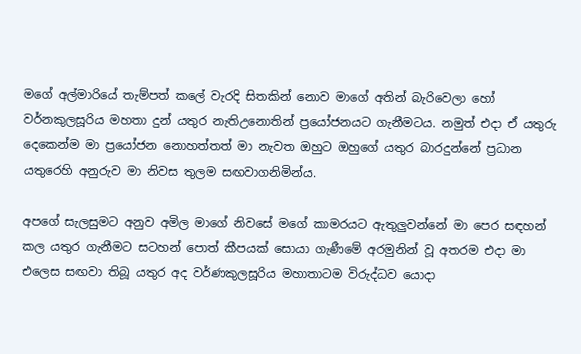මගේ අල්මාරියේ තැම්පත් කලේ වැරදි සිතකින් නොව මාගේ අතින් බැරිවෙලා හෝ වර්නකුලසූරිය මහතා දුන් යතුර නැතිඋනොතින් ප්‍රයෝජනයට ගැනීමටය. නමුත් එදා ඒ යතුරු දෙකෙන්ම මා ප්‍රයෝජන නොහත්තත් මා නැවත ඔහුට ඔහුගේ යතුර බාරදුන්නේ ප්‍රධාන යතුරෙහි අනුරුව මා නිවස තුලම සඟවාගනිමින්ය.

අපගේ සැලසුමට අනුව අමිල මාගේ නිවසේ මගේ කාමරයට ඇතුලුවන්නේ මා පෙර සඳහන් කල යතුර ගැනීමට සටහන් පොත් කීපයක් සොයා ගැණීමේ අරමුනින් වූ අතරම එදා මා එලෙස සඟවා තිබූ යතුර අද වර්ණකුලසූරිය මහාතාටම විරුද්ධව යොදා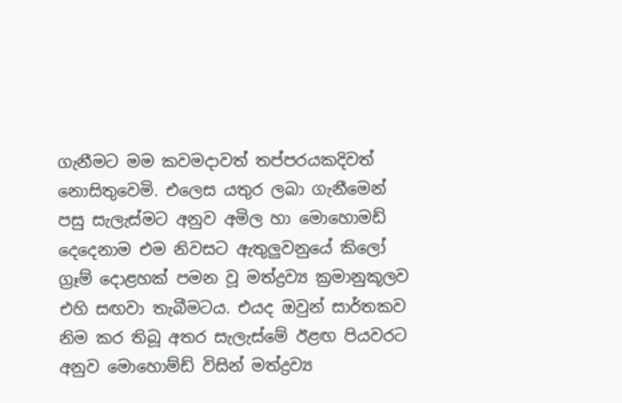ගැනීමට මම කවමදාවත් තප්පරයකදිවත් නොසිතුවෙමි. එලෙස යතුර ලබා ගැනීමෙන් පසු සැලැස්මට අනුව අමිල හා මොහොමඩ් දෙදෙනාම එම නිවසට ඇතුලුවනුයේ කිලෝ ග්‍රෑම් දොළහක් පමන වූ මත්ද්‍රව්‍ය ක්‍රමානුකූලව එහි සඟවා තැබීමටය. එයද ඔවුන් සාර්තකව නිම කර තිබූ අතර සැලැස්මේ ඊළඟ පියවරට අනුව මොහොම්ඩ් විසින් මත්ද්‍රව්‍ය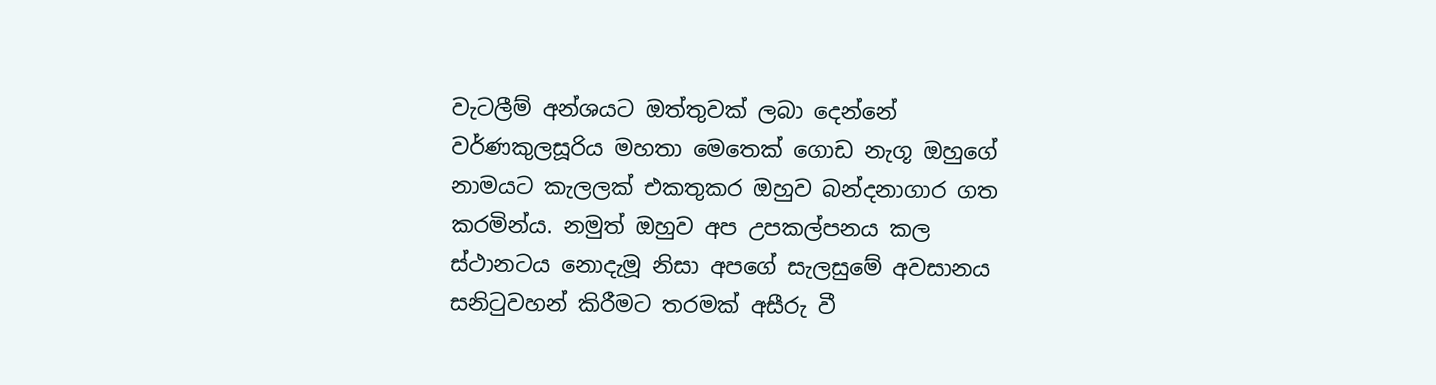වැටලීම් අන්ශයට ඔත්තුවක් ලබා දෙන්නේ වර්ණකුලසූරිය මහතා මෙතෙක් ගොඩ නැගූ ඔහුගේ නාමයට කැලලක් එකතුකර ඔහුව බන්දනාගාර ගත කරමින්ය. නමුත් ඔහුව අප උපකල්පනය කල ස්ථානටය නොදැමූ නිසා අපගේ සැලසුමේ අවසානය සනිටුවහන් කිරීමට තරමක් අසීරු වී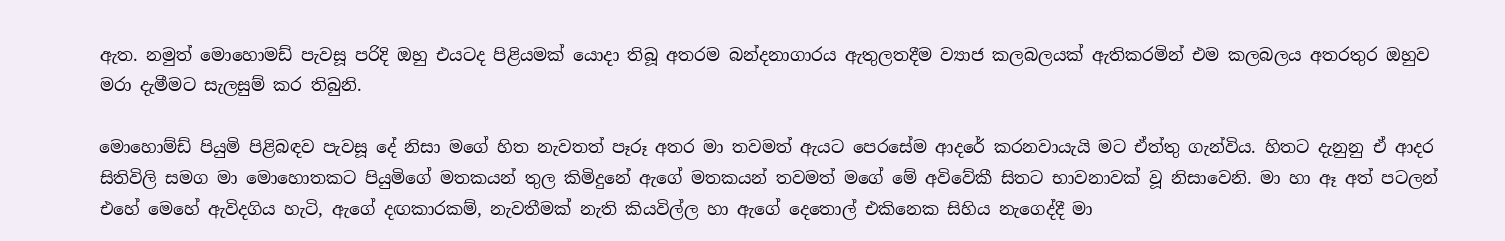ඇත. නමුත් මොහොමඩ් පැවසූ පරිදි ඔහු එයටද පිළියමක් යොදා තිබූ අතරම බන්දනාගාරය ඇතුලතදීම ව්‍යාජ කලබලයක් ඇතිකරමින් එම කලබලය අතරතුර ඔහුව මරා දැමීමට සැලසුම් කර තිබුනි.

මොහොම්ඩ් පියුමි පිළිබඳව පැවසූ දේ නිසා මගේ හිත නැවතත් පෑරූ අතර මා තවමත් ඇයට පෙරසේම ආදරේ කරනවායැයි මට ඒත්තු ගැන්විය. හිතට දැනුනු ඒ ආදර සිතිවිලි සමග මා මොහොතකට පියුමිගේ මතකයන් තුල කිමිදුනේ ඇගේ මතකයන් තවමත් මගේ මේ අවිවේකී සිතට භාවනාවක් වූ නිසාවෙනි. මා හා ඈ අත් පටලන් එහේ මෙහේ ඇවිදගිය හැටි, ඇගේ දඟකාරකම්, නැවතීමක් නැති කියවිල්ල හා ඇගේ දෙතොල් එකිනෙක සිහිය නැගෙද්දී මා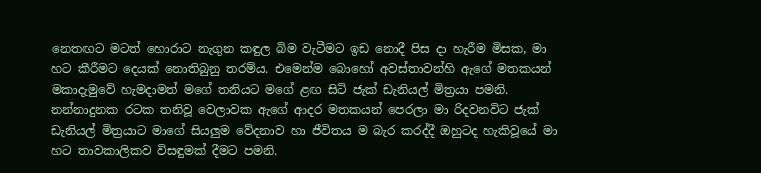නෙතඟට මටත් හොරාට නැගුන කඳුල බිම වැටීමට ඉඩ නොදී පිස දා හැරීම මිසක, මා හට කීරීමට දෙයක් නොතිබුනු තරම්ය. එමෙන්ම බොහෝ අවස්තාවන්හි ඇගේ මතකයන් මකාදැමුවේ හැමදාමත් මගේ තනියට මගේ ළඟ සිටි ජැක් ඩැනියල් මිත්‍රයා පමනි. නන්නාදුනක රටක තනිවූ වෙලාවක ඇගේ ආදර මතකයන් පෙරලා මා රිදවනවිට ජැක් ඩැනියල් මිත්‍රයාට මාගේ සියලුම වේදනාව හා ජීවිතය ම බැර කරද්දී ඔහුටද හැකිවූයේ මා හට තාවකාලිකව විසඳුමක් දීමට පමනි.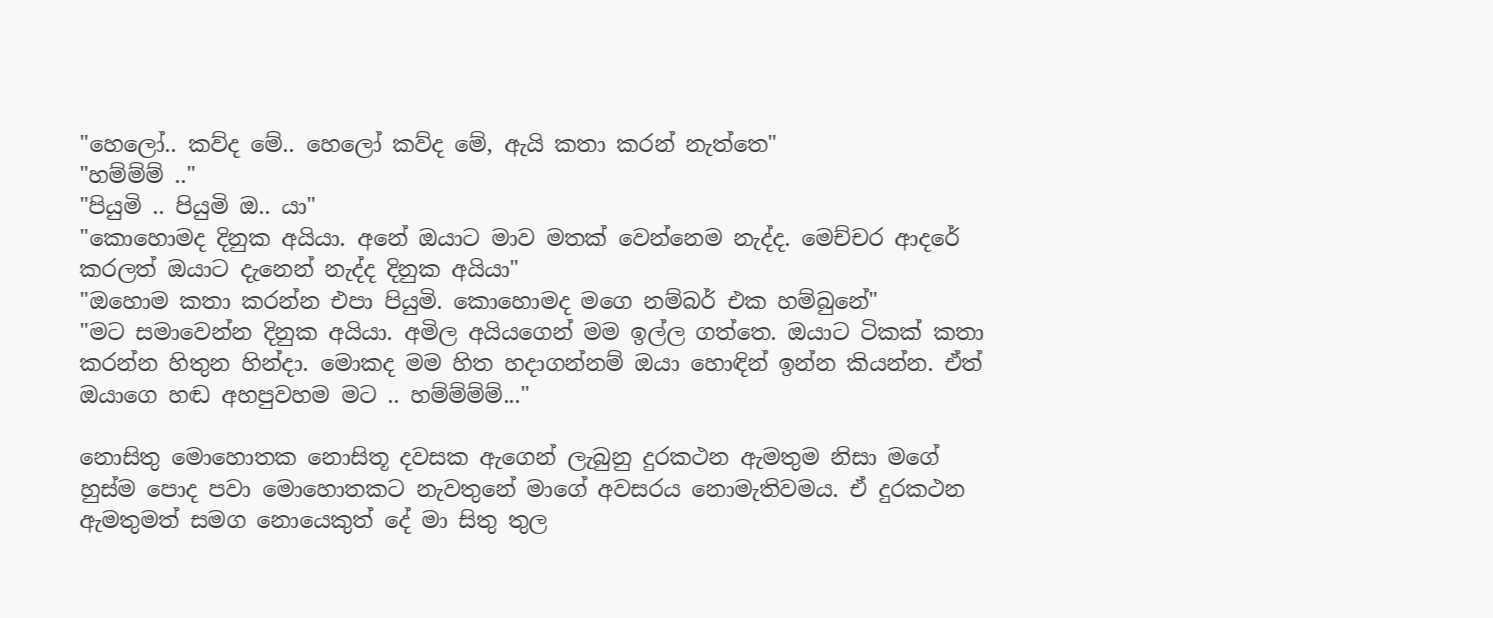"හෙලෝ.. කව්ද මේ.. හෙලෝ කව්ද මේ, ඇයි කතා කරන් නැත්තෙ"
"හම්ම්ම් .."
"පියුමි .. පියුමි ඔ.. යා"
"කොහොමද දිනුක අයියා. අනේ ඔයාට මාව මතක් වෙන්නෙම නැද්ද. මෙච්චර ආදරේ කරලත් ඔයාට දැනෙන් නැද්ද දිනුක අයියා"
"ඔහොම කතා කරන්න එපා පියුමි. කොහොමද මගෙ නම්බර් එක හම්බුනේ"
"මට සමාවෙන්න දිනුක අයියා. අමිල අයියගෙන් මම ඉල්ල ගත්තෙ. ඔයාට ටිකක් කතා කරන්න හිතුන හින්දා. මොකද මම හිත හදාගන්නම් ඔයා හොඳින් ඉන්න කියන්න. ඒත් ඔයාගෙ හඬ අහපුවහම මට .. හම්ම්ම්ම්..."

නොසිතු මොහොතක නොසිතූ දවසක ඇගෙන් ලැබුනු දුරකථන ඇමතුම නිසා මගේ හුස්ම පොද පවා මොහොතකට නැවතුනේ මාගේ අවසරය නොමැතිවමය. ඒ දුරකථන ඇමතුමත් සමග නොයෙකුත් දේ මා සිතු තුල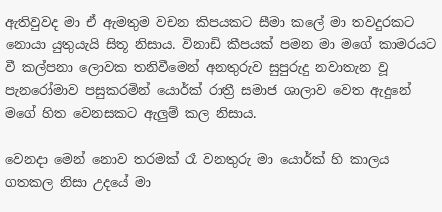ඇතිවුවද මා ඒ ඇමතුම වචන කිපයකට සීමා කලේ මා තවදුරකට නොයා යුතුයැයි සිතූ නිසාය. විනාඩි කීපයක් පමන මා මගේ කාමරයට වී කල්පනා ලොවක තනිවීමෙන් අනතුරුව සුපුරුදු නවාතැන වූ පැනරෝමාව පසුකරමින් යොර්ක් රාත්‍රී සමාජ ශාලාව වෙත ඇදුනේ මගේ හිත වෙනසකට ඇලුම් කල නිසාය.

වෙනදා මෙන් නොව තරමක් රෑ වනතුරු මා යොර්ක් හි කාලය ගතකල නිසා උදයේ මා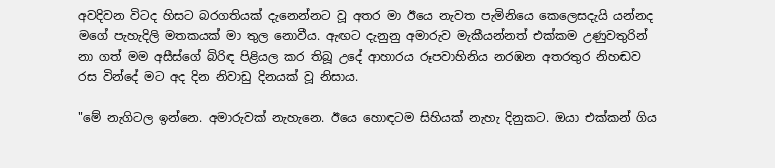අවදිවන විටද හිසට බරගතියක් දැනෙන්නට වූ අතර මා ඊයෙ නැවත පැමිනියෙ කෙලෙසදැයි යන්නද මගේ පැහැදිලි මතකයක් මා තුල නොවීය. ඇඟට දැනුනු අමාරුව මැකීයන්නත් එක්කම උණුවතුරින් නා ගත් මම අසීස්ගේ බිරිඳ පිළියල කර තිබූ උදේ ආහාරය රූපවාහිනිය නරඹන අතරතුර නිහඬව රස වින්දේ මට අද දින නිවාඩු දිනයක් වූ නිසාය.

"මේ නැගිටල ඉන්නෙ. අමාරුවක් නැහැනෙ. ඊයෙ හොඳටම සිහියක් නැහැ දිනුකට. ඔයා එක්කන් ගිය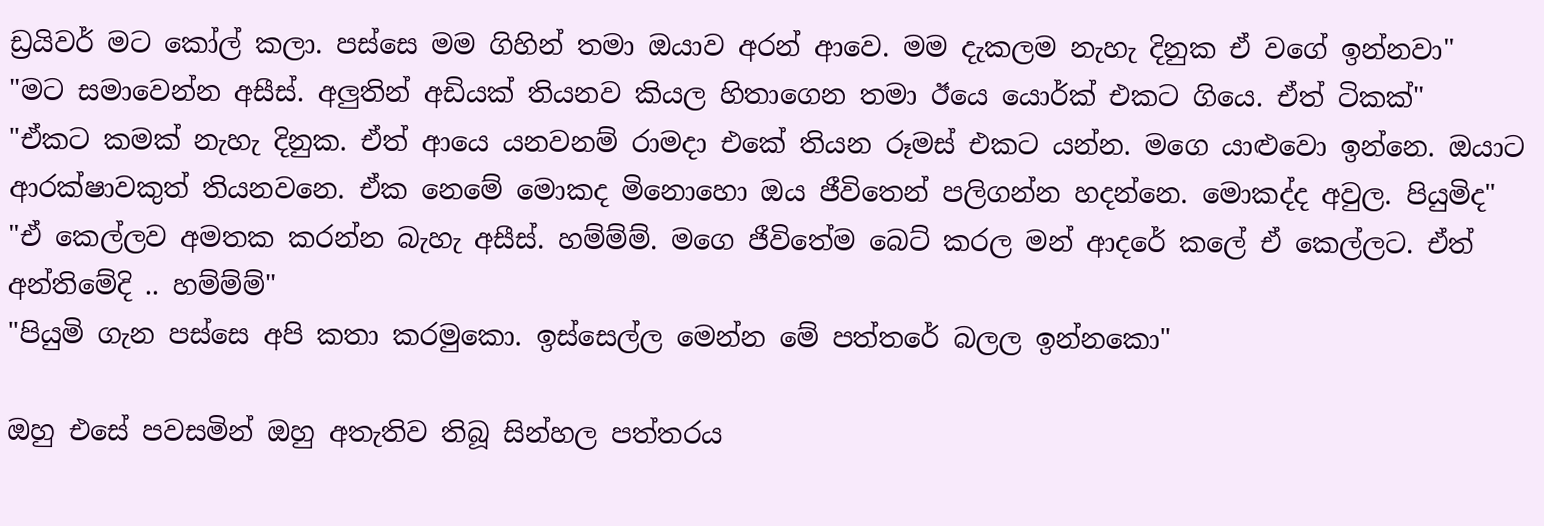ඩ්‍රයිවර් මට කෝල් කලා. පස්සෙ මම ගිහින් තමා ඔයාව අරන් ආවෙ. මම දැකලම නැහැ දිනුක ඒ වගේ ඉන්නවා"
"මට සමාවෙන්න අසීස්. අලුතින් අඩියක් තියනව කියල හිතාගෙන තමා ඊයෙ යොර්ක් එකට ගියෙ. ඒත් ටිකක්"
"ඒකට කමක් නැහැ දිනුක. ඒත් ආයෙ යනවනම් රාමදා එකේ තියන රූමස් එකට යන්න. මගෙ යාළුවො ඉන්නෙ. ඔයාට ආරක්ෂාවකුත් තියනවනෙ. ඒක නෙමේ මොකද මිනොහො ඔය ජීවිතෙන් පලිගන්න හදන්නෙ. මොකද්ද අවුල. පියුමිද"
"ඒ කෙල්ලව අමතක කරන්න බැහැ අසීස්. හම්ම්ම්. මගෙ ජීවිතේම බෙට් කරල මන් ආදරේ කලේ ඒ කෙල්ලට. ඒත් අන්තිමේදි .. හම්ම්ම්"
"පියුමි ගැන පස්සෙ අපි කතා කරමුකො. ඉස්සෙල්ල මෙන්න මේ පත්තරේ බලල ඉන්නකො"

ඔහු එසේ පවසමින් ඔහු අතැතිව තිබූ සින්හල පත්තරය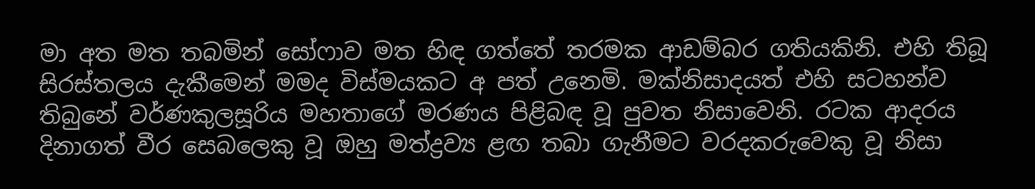මා අත මත තබමින් සෝෆාව මත හිඳ ගත්තේ තරමක ආඩම්බර ගතියකිනි. එහි තිබූ සිරස්තලය දැකීමෙන් මමද විස්මයකට අ පත් උනෙමි. මක්නිසාදයත් එහි සටහන්ව තිබුනේ වර්ණකුලසූරිය මහතාගේ මරණය පිළිබඳ වූ පුවත නිසාවෙනි. රටක ආදරය දිනාගත් වීර සෙබලෙකු වූ ඔහු මත්ද්‍රව්‍ය ළඟ තබා ගැනීමට වරදකරුවෙකු වූ නිසා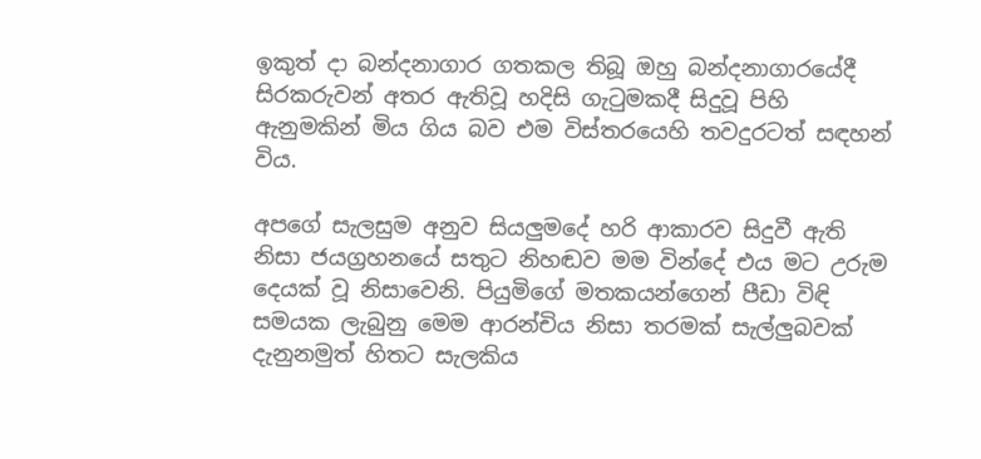ඉකුත් දා බන්දනාගාර ගතකල තිබූ ඔහු බන්දනාගාරයේදී සිරකරුවන් අතර ඇතිවූ හදිසි ගැටුමකදී සිදුවූ පිහි ඇනුමකින් මිය ගිය බව එම විස්තරයෙහි තවදුරටත් සඳහන් විය.

අපගේ සැලසුම අනුව සියලුමදේ හරි ආකාරව සිදුවී ඇති නිසා ජයග්‍රහනයේ සතුට නිහඬව මම වින්දේ එය මට උරුම දෙයක් වූ නිසාවෙනි. පියුමිගේ මතකයන්ගෙන් පීඩා විඳි සමයක ලැබුනු මෙම ආරන්චිය නිසා තරමක් සැල්ලුබවක් දැනුනමුත් හිතට සැලකිය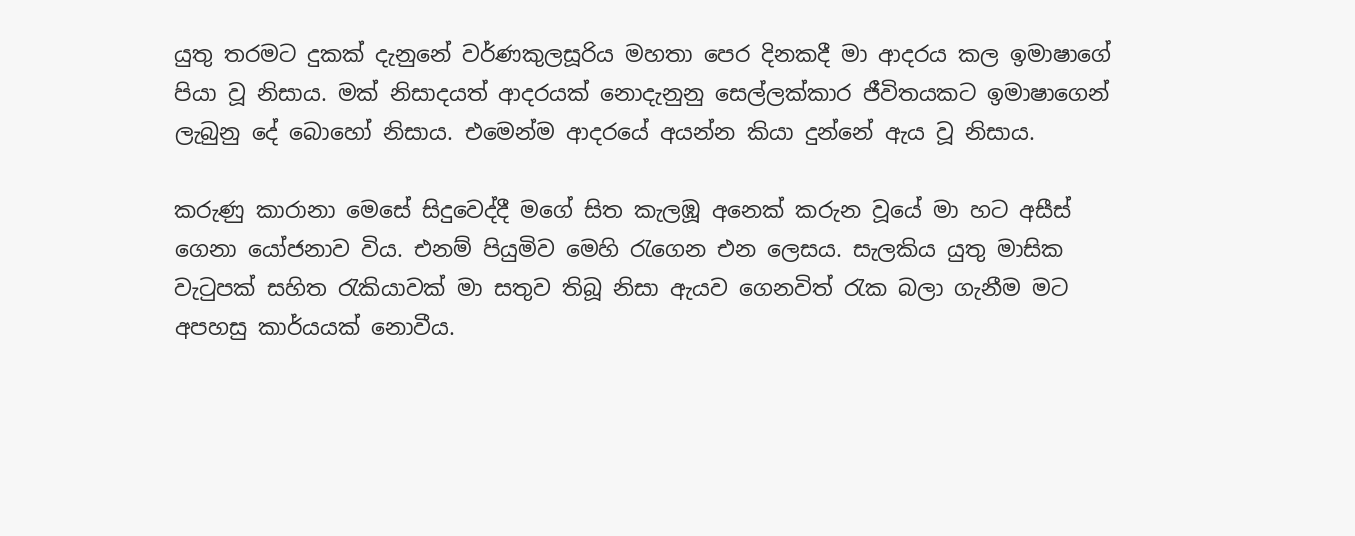යුතු තරමට දුකක් දැනුනේ වර්ණකුලසූරිය මහතා පෙර දිනකදී මා ආදරය කල ඉමාෂාගේ පියා වූ නිසාය. මක් නිසාදයත් ආදරයක් නොදැනුනු සෙල්ලක්කාර ජීවිතයකට ඉමාෂාගෙන් ලැබුනු දේ බොහෝ නිසාය. එමෙන්ම ආදරයේ අයන්න කියා දුන්නේ ඇය වූ නිසාය.

කරුණු කාරානා මෙසේ සිදුවෙද්දී මගේ සිත කැලඹූ අනෙක් කරුන වූයේ මා හට අසීස් ගෙනා යෝජනාව විය. එනම් පියුමිව මෙහි රැගෙන එන ලෙසය. සැලකිය යුතු මාසික වැටුපක් සහිත රැකියාවක් මා සතුව තිබූ නිසා ඇයව ගෙනවිත් රැක බලා ගැනීම මට අපහසු කාර්යයක් නොවීය.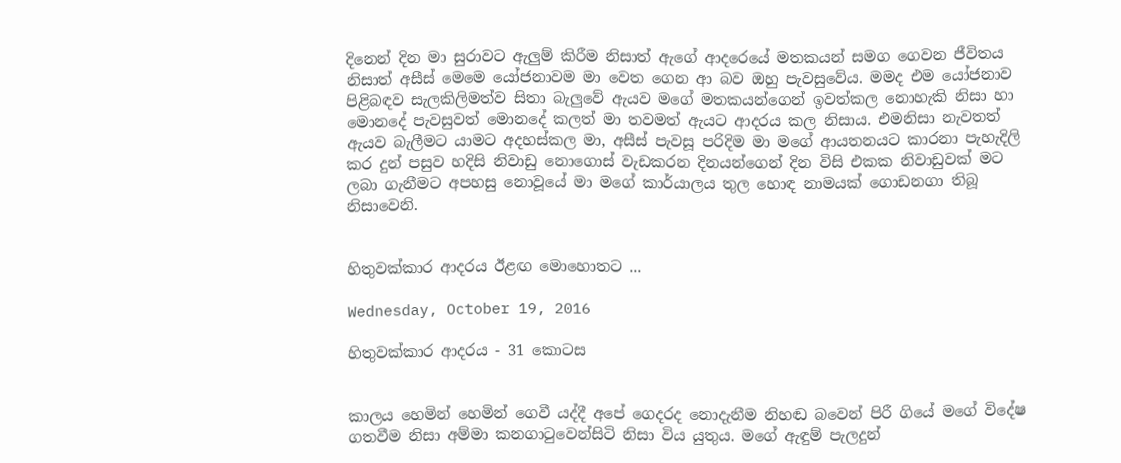දිනෙන් දින මා සුරාවට ඇලුම් කිරීම නිසාත් ඇගේ ආදරෙයේ මතකයන් සමග ගෙවන ජීවිතය නිසාත් අසීස් මෙමෙ යෝජනාවම මා වෙත ගෙන ආ බව ඔහු පැවසුවේය. මමද එම යෝජනාව පිළිබඳව සැලකිලිමත්ව සිතා බැලුවේ ඇයව මගේ මතකයන්ගෙන් ඉවත්කල නොහැකි නිසා හා මොනදේ පැවසුවත් මොනදේ කලත් මා තවමත් ඇයට ආදරය කල නිසාය. එමනිසා නැවතත් ඇයව බැලීමට යාමට අදහස්කල මා, අසීස් පැවසූ පරිදිම මා මගේ ආයතනයට කාරනා පැහැදිලි කර දුන් පසුව හදිසි නිවාඩු නොගොස් වැඩකරන දිනයන්ගෙන් දින විසි එකක නිවාඩුවක් මට ලබා ගැනීමට අපහසු නොවූයේ මා මගේ කාර්යාලය තුල හොඳ නාමයක් ගොඩනගා තිබූ නිසාවෙනි.


හිතුවක්කාර ආදරය ඊළඟ මොහොතට ...

Wednesday, October 19, 2016

හිතුවක්කාර ආදරය - 31 කොටස


කාලය හෙමින් හෙමින් ගෙවී යද්දී අපේ ගෙදරද නොදැනීම නිහඬ බවෙන් පිරී ගියේ මගේ විදේෂ ගතවීම නිසා අම්මා කනගාටුවෙන්සිටි නිසා විය යුතුය. මගේ ඇඳුම් පැලදුන්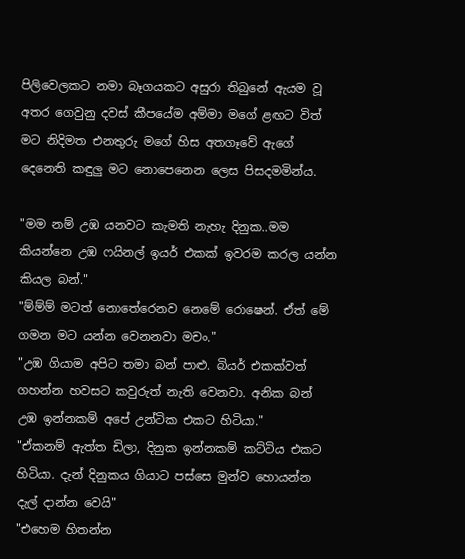පිලිවෙලකට නමා බෑගයකට අසුරා තිබුනේ ඇයම වූ අතර ගෙවුනු දවස් කීපයේම අම්මා මගේ ළඟට විත් මට නිදිමත එනතුරු මගේ හිස අතගෑවේ ඇගේ දෙනෙති කඳුලු මට නොපෙනෙන ලෙස පිසදමමින්ය.

"මම නම් උඹ යනවට කැමති නැහැ දිනුක..මම කියන්නෙ උඹ ෆයිනල් ඉයර් එකක් ඉවරම කරල යන්න කියල බන්."
"ම්ම්ම් මටත් නොතේරෙනව නෙමේ රොෂෙන්. ඒත් මේ ගමන මට යන්න වෙනනවා මචං."
"උඹ ගියාම අපිට තමා බන් පාළු. බියර් එකක්වත් ගහන්න හවසට කවුරුත් නැති වෙනවා. අනික බන් උඹ ඉන්නකම් අපේ උන්ටික එකට හිටියා."
"ඒකනම් ඇත්ත ඩිලා, දිනුක ඉන්නකම් කට්ටිය එකට හිටියා. දැන් දිනුකය ගියාට පස්සෙ මුන්ව හොයන්න දැල් දාන්න වෙයි"
"එහෙම හිතන්න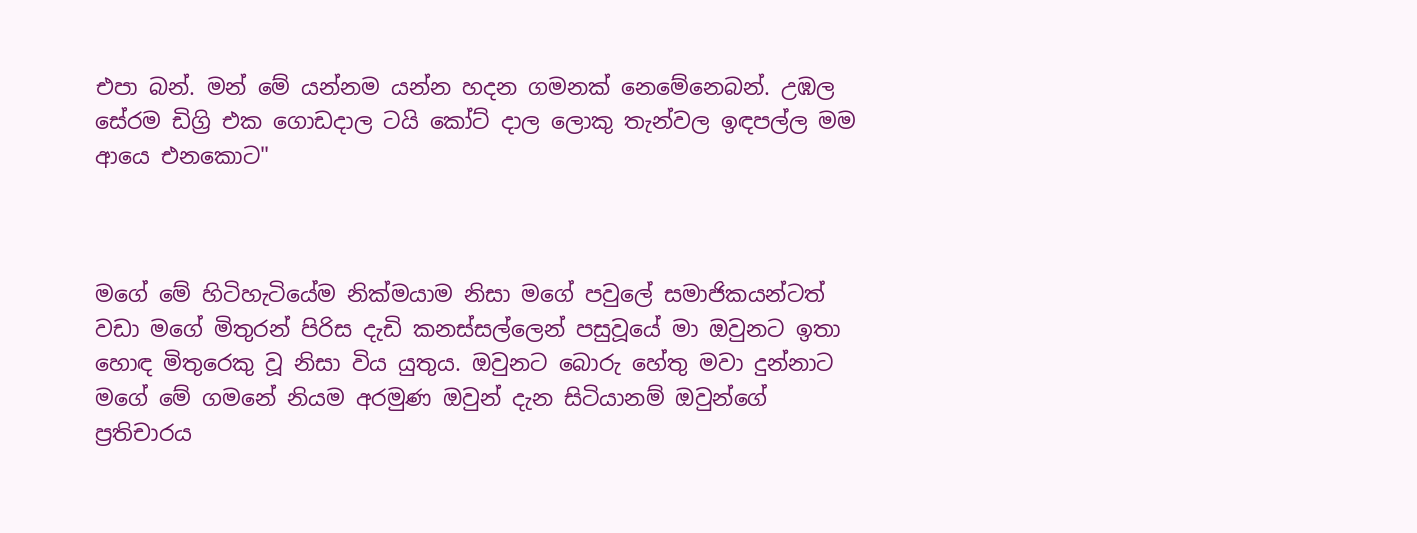එපා බන්. මන් මේ යන්නම යන්න හදන ගමනක් නෙමේනෙබන්. උඹල සේරම ඩිග්‍රි එක ගොඩදාල ටයි කෝට් දාල ලොකු තැන්වල ඉඳපල්ල මම ආයෙ එනකොට"



මගේ මේ හිටිහැටියේම නික්මයාම නිසා මගේ පවුලේ සමාජිකයන්ටත් වඩා මගේ මිතුරන් පිරිස දැඩි කනස්සල්ලෙන් පසුවූයේ මා ඔවුනට ඉතා හොඳ මිතුරෙකු වූ නිසා විය යුතුය. ඔවුනට බොරු හේතු මවා දුන්නාට මගේ මේ ගමනේ නියම අරමුණ ඔවුන් දැන සිටියානම් ඔවුන්ගේ ප්‍රතිචාරය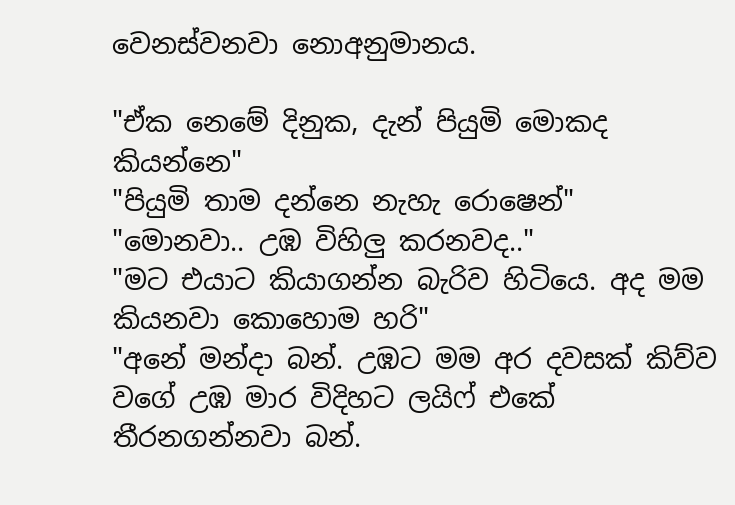වෙනස්වනවා නොඅනුමානය.

"ඒක නෙමේ දිනුක, දැන් පියුමි මොකද කියන්නෙ"
"පියුමි තාම දන්නෙ නැහැ රොෂෙන්"
"මොනවා.. උඹ විහිලු කරනවද.."
"මට එයාට කියාගන්න බැරිව හිටියෙ. අද මම කියනවා කොහොම හරි"
"අනේ මන්දා බන්. උඹට මම අර දවසක් කිව්ව වගේ උඹ මාර විදිහට ලයිෆ් එකේ තීරනගන්නවා බන්.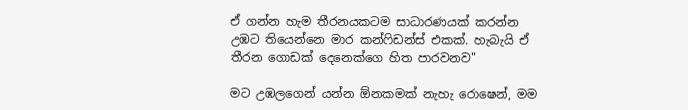ඒ ගන්න හැම තීරනයකටම සාධාරණයක් කරන්න උඹට තියෙන්නෙ මාර කන්ෆිඩන්ස් එකක්. හැබැයි ඒ තීරන ගොඩක් දෙනෙක්ගෙ හිත පාරවනව"

මට උඹලගෙන් යන්න ඕනකමක් නැහැ රොෂෙන්, මම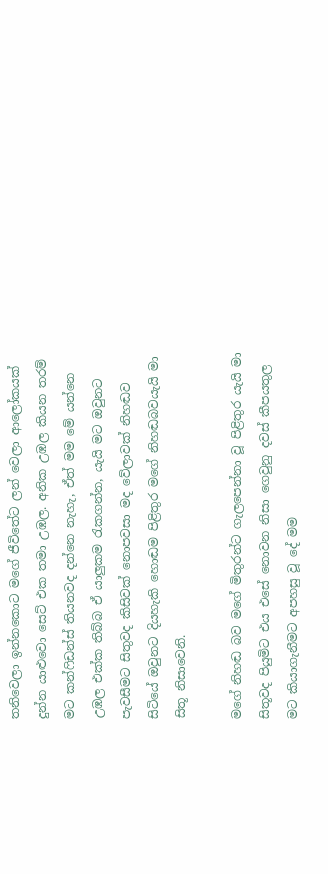තනිවෙලා ඉන්නකොට මගේ ජීවිතේට ලන් වෙලා ආලෝකයක් දුන්න යාළුවො සෙට් එක තමා උඹල. අනික උඹල කියන තරම් මට කන්ෆිඩන්ස් තියනවද දන්නෙ නැහැ, ඒත් මම මේ යන්නෙ උඹල එක්ක තිබ්බ ඒ යාලුකම රැකගන්න, යැයි මට ඔවුනට පැවසීමට සිතුවද කිසිවක් නොපවසා මද වේලාවක් නිහඬව සිටියේ ඔවුනට දියහැකි හොඬම පිළිතුර මගේ නිහඬබවයැයි මා සිතූ නිසාවෙනි.

මගේ නිහඬ බව මගේ මිතුරන්ට ගැලපෙන්නා වූ පිළිතුර යැයි මා සිතූවද පියුමිට එය එසේ නොවන නිසා ගෙවුනු දවස් කීපයතුල මට කියාගැනීමට අපහසු වූ දේ මම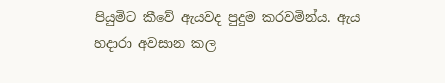පියුමිට කීවේ ඇයවද පුදුම කරවමින්ය. ඇය හදාරා අවසාන කල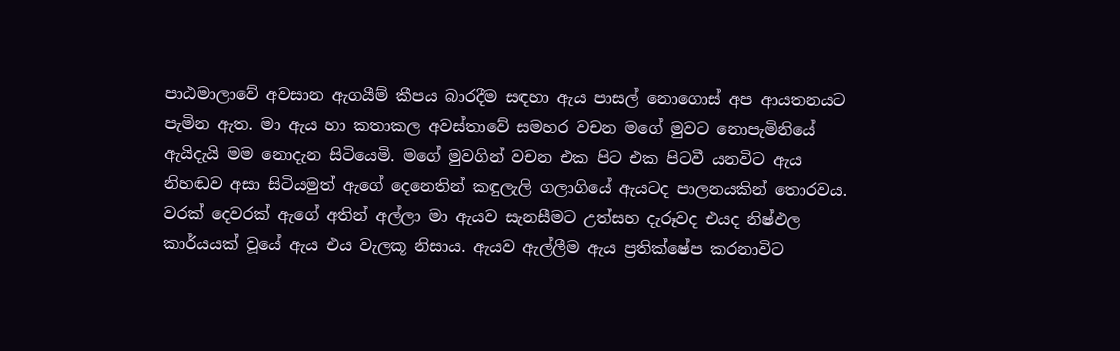පාඨමාලාවේ අවසාන ඇගයීම් කීපය බාරදීම සඳහා ඇය පාසල් නොගොස් අප ආයතනයට පැමින ඇත. මා ඇය හා කතාකල අවස්තාවේ සමහර වචන මගේ මුවට නොපැමිනියේ ඇයිදැයි මම නොදැන සිටියෙමි. මගේ මුවගින් වචන එක පිට එක පිටවී යනවිට ඇය නිහඬව අසා සිටියමුත් ඇගේ දෙනෙතින් කඳුලැලි ගලාගියේ ඇයටද පාලනයකින් තොරවය. වරක් දෙවරක් ඇගේ අතින් අල්ලා මා ඇයව සැනසීමට උත්සහ දැරූවද එයද නිෂ්ඵල කාර්යයක් වූයේ ඇය එය වැලකූ නිසාය. ඇයව ඇල්ලීම ඇය ප්‍රතික්ෂේප කරනාවිට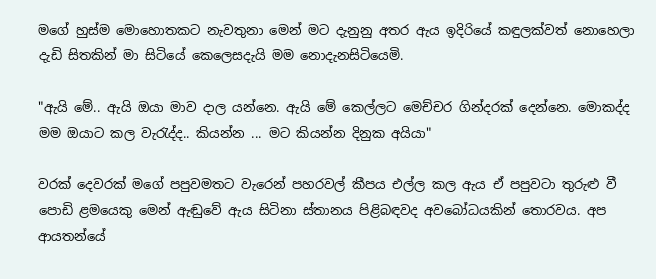මගේ හුස්ම මොහොතකට නැවතුනා මෙන් මට දැනුනු අතර ඇය ඉදිරියේ කඳුලක්වත් නොහෙලා දැඩි සිතකින් මා සිටියේ කෙලෙසදැයි මම නොදැනසිටියෙමි.

"ඇයි මේ.. ඇයි ඔයා මාව දාල යන්නෙ. ඇයි මේ කෙල්ලට මෙච්චර ගින්දරක් දෙන්නෙ. මොකද්ද මම ඔයාට කල වැරැද්ද.. කියන්න ... මට කියන්න දිනුක අයියා"

වරක් දෙවරක් මගේ පපුවමතට වැරෙන් පහරවල් කීපය එල්ල කල ඇය ඒ පපුවටා තුරුළු වී පොඩි ළමයෙකු මෙන් ඇඬුවේ ඇය සිටිනා ස්තානය පිළිබඳවද අවබෝධයකින් තොරවය. අප ආයතන්යේ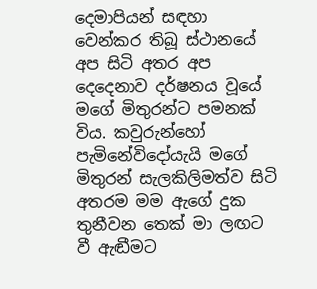දෙමාපියන් සඳහා වෙන්කර තිබූ ස්ථානයේ අප සිටි අතර අප දෙදෙනාව දර්ෂනය වූයේ මගේ මිතුරන්ට පමනක් විය. කවුරුන්හෝ පැමිනේවිදෝයැයි මගේ මිතුරන් සැලකිලිමත්ව සිටි අතරම මම ඇගේ දුක තුනීවන තෙක් මා ලඟට වී ඇඬීමට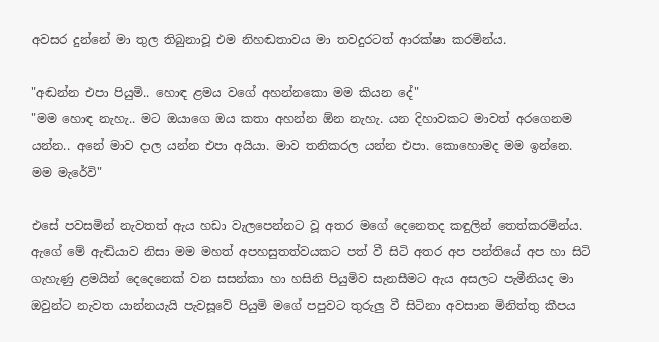අවසර දුන්නේ මා තුල තිබුනාවූ එම නිහඬතාවය මා තවදුරටත් ආරක්ෂා කරමින්ය.

"අඬන්න එපා පියුමි.. හොඳ ළමය වගේ අහන්නකො මම කියන දේ"
"මම හොඳ නැහැ.. මට ඔයාගෙ ඔය කතා අහන්න ඕන නැහැ. යන දිහාවකට මාවත් අරගෙනම යන්න.. අනේ මාව දාල යන්න එපා අයියා. මාව තනිකරල යන්න එපා. කොහොමද මම ඉන්නෙ. මම මැරේවි"

එසේ පවසමින් නැවතත් ඇය හඩා වැලපෙන්නට වූ අතර මගේ දෙනෙතද කඳුලින් තෙත්කරමින්ය. ඇගේ මේ ඇඬියාව නිසා මම මහත් අපහසුතත්වයකට පත් වී සිටි අතර අප පන්තියේ අප හා සිටි ගැහැණු ළමයින් දෙදෙනෙක් වන සසන්කා හා හසිනි පියුමිව සැනසීමට ඇය අසලට පැමීනියද මා ඔවුන්ට නැවත යාන්නයැයි පැවසූවේ පියුමි මගේ පපුවට තුරුලු වී සිටිනා අවසාන මිනිත්තු කීපය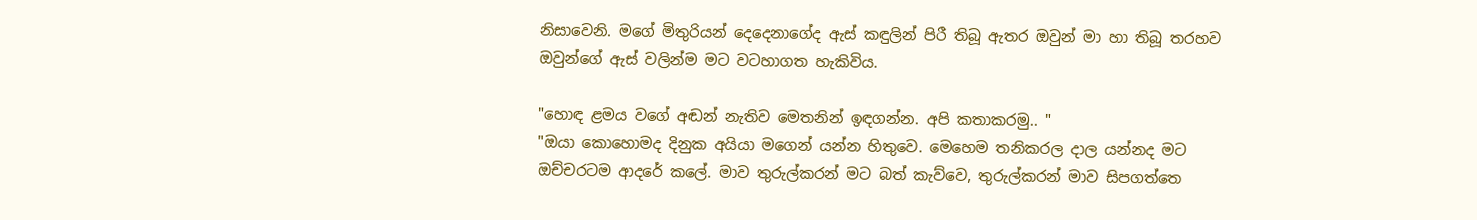නිසාවෙනි. මගේ මිතුරියන් දෙදෙනාගේද ඇස් කඳුලින් පිරී තිබූ ඇතර ඔවුන් මා හා තිබූ තරහව ඔවුන්ගේ ඇස් වලින්ම මට වටහාගත හැකිවිය.

"හොඳ ළමය වගේ අඬන් නැතිව මෙතනින් ඉඳගන්න. අපි කතාකරමු.. "
"ඔයා කොහොමද දිනුක අයියා මගෙන් යන්න හිතුවෙ. මෙහෙම තනිකරල දාල යන්නද මට ඔච්චරටම ආදරේ කලේ. මාව තුරුල්කරන් මට බත් කැව්වෙ, තුරුල්කරන් මාව සිපගත්තෙ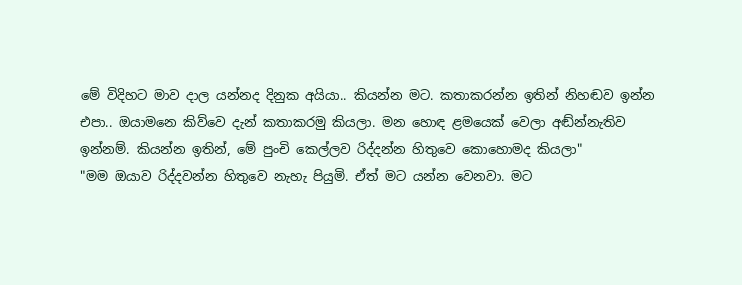මේ විදිහට මාව දාල යන්නද දිනුක අයියා.. කියන්න මට. කතාකරන්න ඉතින් නිහඬව ඉන්න එපා.. ඔයාමනෙ කිව්වෙ දැන් කතාකරමු කියලා. මන හොඳ ළමයෙක් වෙලා අඬ්න්නැතිව ඉන්නම්. කියන්න ඉතින්, මේ පුංචි කෙල්ලව රිද්දන්න හිතුවෙ කොහොමද කියලා"
"මම ඔයාව රිද්දවන්න හිතුවෙ නැහැ පියුමි. ඒත් මට යන්න වෙනවා. මට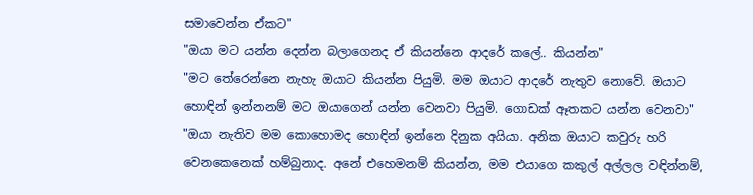සමාවෙන්න ඒකට"
"ඔයා මට යන්න දෙන්න බලාගෙනද ඒ කියන්නෙ ආදරේ කලේ.. කියන්න"
"මට තේරෙන්නෙ නැහැ ඔයාට කියන්න පියුමි. මම ඔයාට ආදරේ නැතුව නොවේ. ඔයාට හොඳින් ඉන්නනම් මට ඔයාගෙන් යන්න වෙනවා පියුමි. ගොඩක් ඈතකට යන්න වෙනවා"
"ඔයා නැතිව මම කොහොමද හොඳින් ඉන්නෙ දිනුක අයියා. අනික ඔයාට කවුරු හරි වෙනකෙනෙක් හම්බුනාද. අනේ එහෙමනම් කියන්න, මම එයාගෙ කකුල් අල්ලල වඳින්නම්,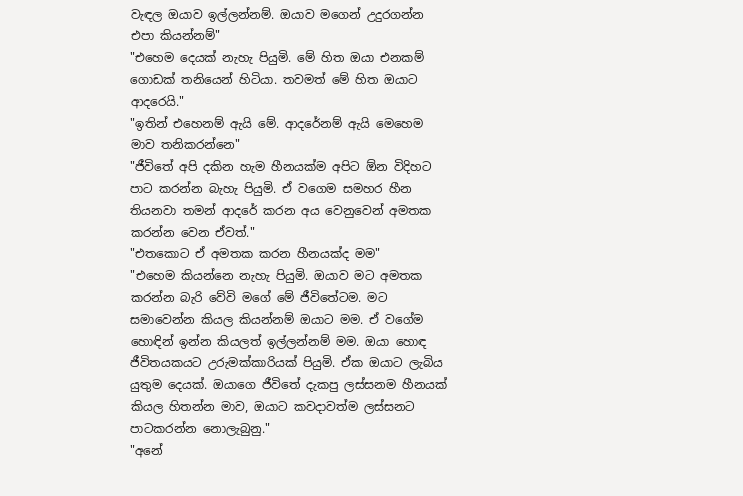වැඳල ඔයාව ඉල්ලන්නම්. ඔයාව මගෙන් උදුරගන්න එපා කියන්නම්"
"එහෙම දෙයක් නැහැ පියුමි. මේ හිත ඔයා එනකම් ගොඩක් තනියෙන් හිටියා. තවමත් මේ හිත ඔයාට ආදරෙයි."
"ඉතින් එහෙනම් ඇයි මේ. ආදරේනම් ඇයි මෙහෙම මාව තනිකරන්නෙ"
"ජීවිතේ අපි දකින හැම හීනයක්ම අපිට ඕන විදිහට පාට කරන්න බැහැ පියුමි. ඒ වගෙම සමහර හීන තියනවා තමන් ආදරේ කරන අය වෙනුවෙන් අමතක කරන්න වෙන ඒවත්."
"එතකොට ඒ අමතක කරන හීනයක්ද මම"
"එහෙම කියන්නෙ නැහැ පියුමි. ඔයාව මට අමතක කරන්න බැරි වේවි මගේ මේ ජීවිතේටම. මට සමාවෙන්න කියල කියන්නම් ඔයාට මම. ඒ වගේම හොඳින් ඉන්න කියලත් ඉල්ලන්නම් මම. ඔයා හොඳ ජීවිතයකයට උරුමක්කාරියක් පියුමි. ඒක ඔයාට ලැබිය යුතුම දෙයක්. ඔයාගෙ ජීවිතේ දැකපු ලස්සනම හීනයක් කියල හිතන්න මාව, ඔයාට කවදාවත්ම ලස්සනට පාටකරන්න නොලැබුනු."
"අනේ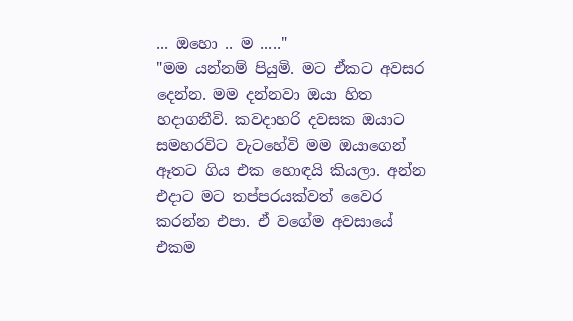... ඔහො .. ම ....."
"මම යන්නම් පියුමි. මට ඒකට අවසර දෙන්න. මම දන්නවා ඔයා හිත හදාගනීවි. කවදාහරි දවසක ඔයාට සමහරවිට වැටහේවි මම ඔයාගෙන් ඈතට ගිය එක හොඳයි කියලා. අන්න එදාට මට තප්පරයක්වත් වෛර කරන්න එපා. ඒ වගේම අවසායේ එකම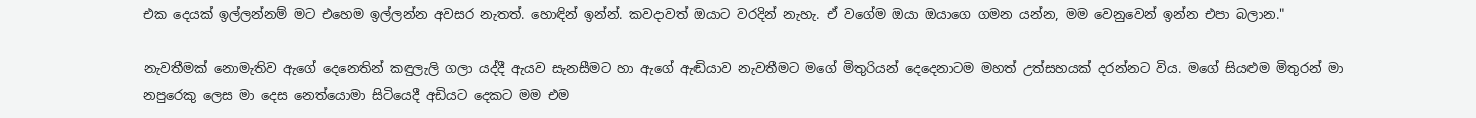එක දෙයක් ඉල්ලන්නම් මට එහෙම ඉල්ලන්න අවසර නැතත්. හොඳින් ඉන්න්. කවදාවත් ඔයාට වරදින් නැහැ. ඒ වගේම ඔයා ඔයාගෙ ගමන යන්න, මම වෙනුවෙන් ඉන්න එපා බලාන."

නැවතීමක් නොමැතිව ඇගේ දෙනෙතින් කඳුලැලි ගලා යද්දී ඇයව සැනසීමට හා ඇගේ ඇඬියාව නැවතීමට මගේ මිතුරියන් දෙදෙනාටම මහත් උත්සහයක් දරන්නට විය. මගේ සියළුම මිතුරන් මා නපුරෙකු ලෙස මා දෙස නෙත්යොමා සිටියෙදී අඩියට දෙකට මම එම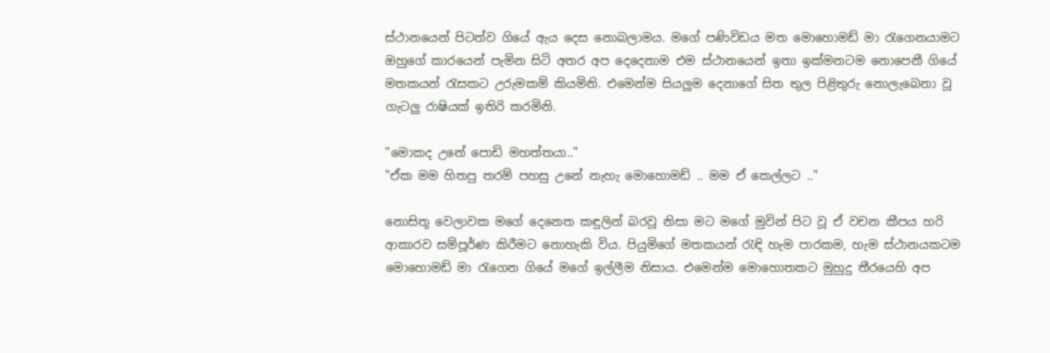ස්ථානයෙන් පිටත්ව ගියේ ඇය දෙස නොබලාමය. මගේ පණිවිඩය මත මොහොමඩ් මා රැගෙනයාමට ඔහුගේ කාරයෙන් පැමින සිටි අතර අප දෙදෙනාම එම ස්ථානයෙන් ඉතා ඉක්මනටම නොපෙනී ගියේ මතකයන් රැසකට උරුමකම් කියමිනි. එමෙන්ම සියලුම දෙනාගේ සිත තුල පිළිතුරු නොලැබෙනා වූ ගැටලු රාෂියක් ඉතිරි කරමිනි.

"මොකද උනේ පොඩි මහත්තයා.."
"ඒක මම හිතපු තරම් පහසු උනේ නැහැ මොහොමඩ් .. මම ඒ කෙල්ලට .."

නොසිතූ වෙලාවක මගේ දෙනෙත කඳුලින් බරවූ නිසා මට මගේ මුවින් පිට වූ ඒ වචන කීපය හරි ආකාරව සම්පූර්ණ කිරීමට නොහැකි විය. පියුමිගේ මතකයන් රැඳි හැම පාරකම, හැම ස්ථානයකටම මොහොමඩ් මා රැගෙන ගියේ මගේ ඉල්ලීම නිසාය. එමෙන්ම මොහොතකට මුහුදු තීරයෙහි අප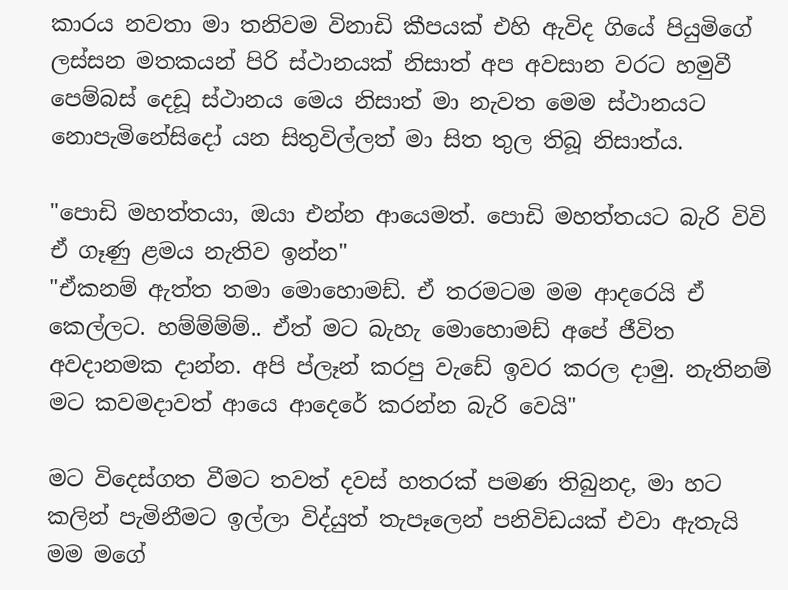කාරය නවතා මා තනිවම විනාඩි කීපයක් එහි ඇවිද ගියේ පියුමිගේ ලස්සන මතකයන් පිරි ස්ථානයක් නිසාත් අප අවසාන වරට හමුවී පෙම්බස් දෙඩූ ස්ථානය මෙය නිසාත් මා නැවත මෙම ස්ථානයට නොපැමිනේසිදෝ යන සිතුවිල්ලත් මා සිත තුල තිබූ නිසාත්ය.

"පොඩි මහත්තයා, ඔයා එන්න ආයෙමත්. පොඩි මහත්තයට බැරි විවි ඒ ගෑණු ළමය නැතිව ඉන්න"
"ඒකනම් ඇත්ත තමා මොහොමඩ්. ඒ තරමටම මම ආදරෙයි ඒ කෙල්ලට. හම්ම්ම්ම්.. ඒත් මට බැහැ මොහොමඩ් අපේ ජීවිත අවදානමක දාන්න. අපි ප්ලෑන් කරපු වැඩේ ඉවර කරල දාමු. නැතිනම් මට කවමදාවත් ආයෙ ආදෙරේ කරන්න බැරි වෙයි"

මට විදෙස්ගත වීමට තවත් දවස් හතරක් පමණ තිබුනද, මා හට කලින් පැමිනීමට ඉල්ලා විද්යුත් තැපෑලෙන් පනිවිඩයක් එවා ඇතැයි මම මගේ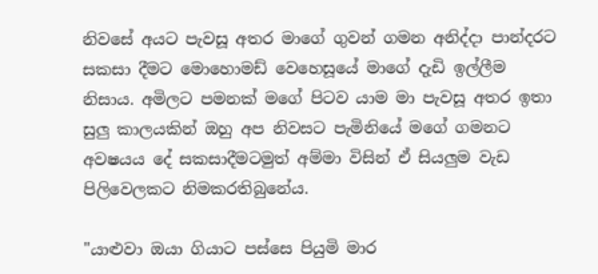නිවසේ අයට පැවසූ අතර මාගේ ගුවන් ගමන අනිද්දා පාන්දරට සකසා දීමට මොහොමඩ් වෙහෙසූයේ මාගේ දැඩි ඉල්ලීම නිසාය. අමිලට පමනක් මගේ පිටව යාම මා පැවසූ අතර ඉතා සුලු කාලයකින් ඔහු අප නිවසට පැමිනියේ මගේ ගමනට අවෂයය දේ සකසාදීමටමුත් අම්මා විසින් ඒ සියලුම වැඩ පිලිවෙලකට නිමකරතිබුනේය.

"යාළුවා ඔයා ගියාට පස්සෙ පියුමි මාර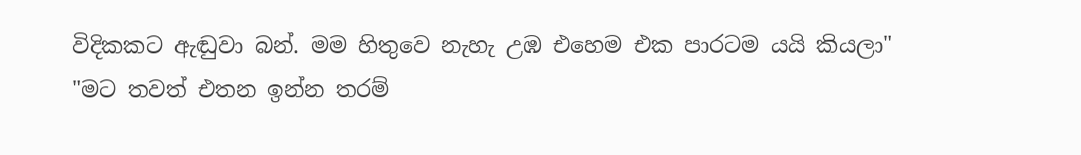විදිකකට ඇඬුවා බන්. මම හිතුවෙ නැහැ උඹ එහෙම එක පාරටම යයි කියලා"
"මට තවත් එතන ඉන්න තරම්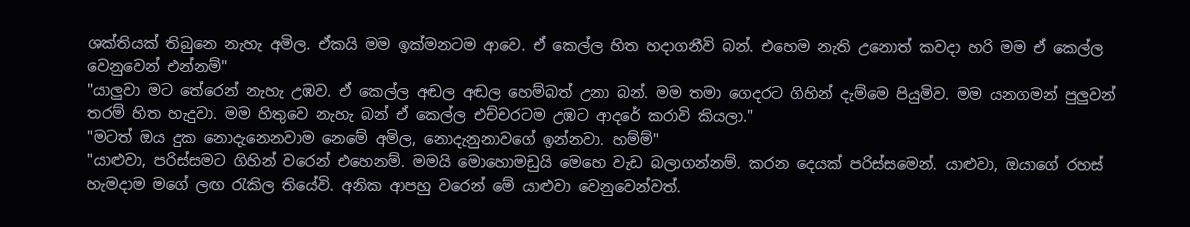ශක්තියක් තිබුනෙ නැහැ අමිල. ඒකයි මම ඉක්මනටම ආවෙ. ඒ කෙල්ල හිත හදාගනීවි බන්. එහෙම නැති උනොත් කවදා හරි මම ඒ කෙල්ල වෙනුවෙන් එන්නම්"
"යාලුවා මට තේරෙන් නැහැ උඹව. ඒ කෙල්ල අඬල අඬල හෙම්බත් උනා බන්. මම තමා ගෙදරට ගිහින් දැම්මෙ පියුමිව. මම යනගමන් පුලුවන් තරම් හිත හැදුවා. මම හිතුවෙ නැහැ බන් ඒ කෙල්ල එච්චරටම උඹට ආදරේ කරාවි කියලා."
"මටත් ඔය දුක නොදැනෙනවාම නෙමේ අමිල, නොදැනුනාවගේ ඉන්නවා. හම්ම්"
"යාළුවා, පරිස්සමට ගිහින් වරෙන් එහෙනම්. මමයි මොහොමඩුයි මෙහෙ වැඩ බලාගන්නම්. කරන දෙයක් පරිස්සමෙන්. යාළුවා, ඔයාගේ රහස් හැමදාම මගේ ලඟ රැකිල තියේවි. අනික ආපහු වරෙන් මේ යාළුවා වෙනුවෙන්වත්.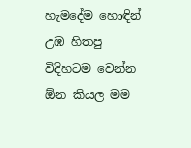හැමදේම හොඳින් උඹ හිතපු විදිහටම වෙන්න ඕන කියල මම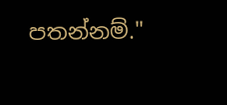පතන්නම්."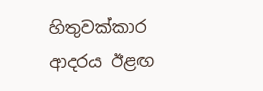හිතුවක්කාර ආදරය ඊළඟ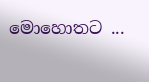මොහොතට ...